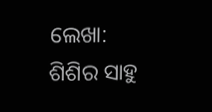ଲେଖା: ଶିଶିର ସାହୁ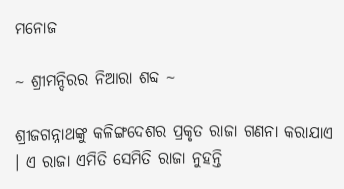ମନୋଜ

~ ଶ୍ରୀମନ୍ଦିରର ନିଆରା ଶବ୍ଦ ~

ଶ୍ରୀଜଗନ୍ନାଥଙ୍କୁ କଳିଙ୍ଗଦେଶର ପ୍ରକୃତ ରାଜା ଗଣନା କରାଯାଏ । ଏ ରାଜା ଏମିତି ସେମିତି ରାଜା ନୁହନ୍ତି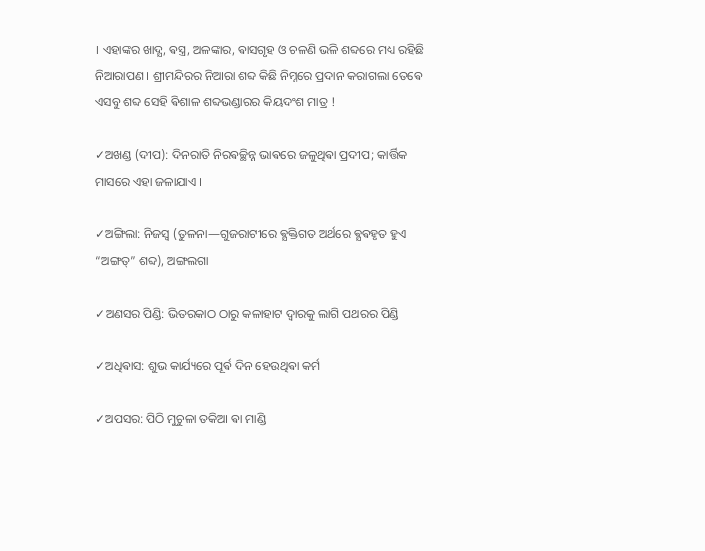। ଏହାଙ୍କର ଖାଦ୍ଯ, ଵସ୍ତ୍ର, ଅଳଙ୍କାର, ଵାସଗୃହ ଓ ଚଳଣି ଭଳି ଶବ୍ଦରେ ମଧ୍ୟ ରହିଛି ନିଆରାପଣ । ଶ୍ରୀମନ୍ଦିରର ନିଆରା ଶବ୍ଦ କିଛି ନିମ୍ନରେ ପ୍ରଦାନ କରାଗଲା ତେଵେ ଏସବୁ ଶବ୍ଦ ସେହି ଵିଶାଳ ଶବ୍ଦଭଣ୍ଡାରର କିୟଦଂଶ ମାତ୍ର !

✓ଅଖଣ୍ଡ (ଦୀପ): ଦିନରାତି ନିରଵଚ୍ଛିନ୍ନ ଭାଵରେ ଜଳୁଥିଵା ପ୍ରଦୀପ; କାର୍ତ୍ତିକ ମାସରେ ଏହା ଜଳାଯାଏ ।

✓ଅଙ୍ଗିଲା: ନିଜସ୍ୱ (ତୁଳନା—ଗୁଜରାଟୀରେ ଵ୍ଯକ୍ତିଗତ ଅର୍ଥରେ ଵ୍ଯଵହୃତ ହୁଏ “ଅଙ୍ଗତ୍” ଶବ୍ଦ), ଅଙ୍ଗଲଗା

✓ଅଣସର ପିଣ୍ଡି: ଭିତରକାଠ ଠାରୁ କଳାହାଟ ଦ୍ୱାରକୁ ଲାଗି ପଥରର ପିଣ୍ଡି

✓ଅଧିଵାସ: ଶୁଭ କାର୍ଯ୍ୟରେ ପୂର୍ଵ ଦିନ ହେଉଥିଵା କର୍ମ

✓ଅପସର: ପିଠି ମୁଚୁଳା ତକିଆ ଵା ମାଣ୍ଡି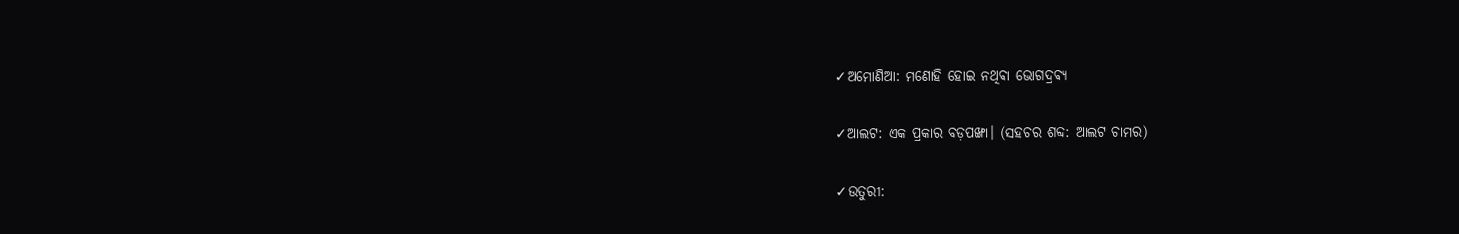✓ଅମୋଣିଆ: ମଣୋହି ହୋଇ ନଥିଵା ଭୋଗଦ୍ରଵ୍ଯ

✓ଆଲଟ: ଏକ ପ୍ରକାର ବଡ଼ପଙ୍ଖା। (ସହଚର ଶବ୍ଦ: ଆଲଟ ଚାମର)

✓ଉତୁରୀ: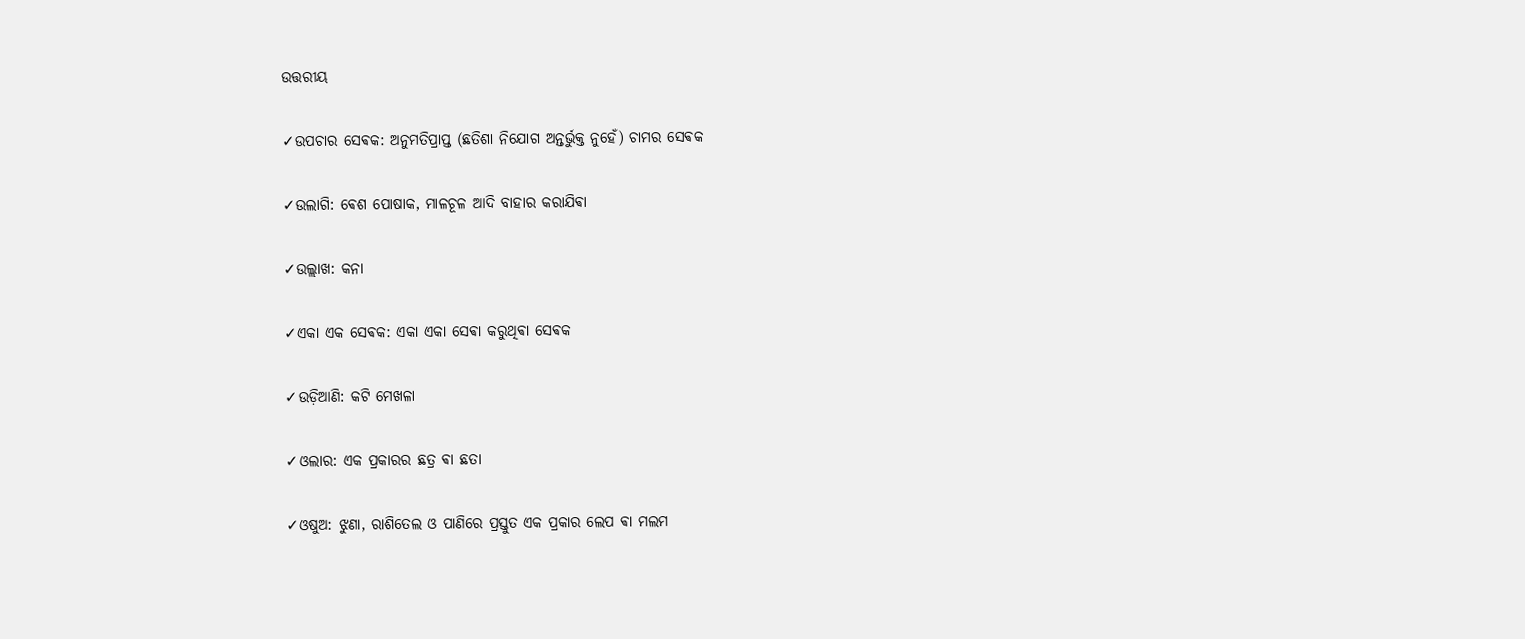ଉତ୍ତରୀୟ

✓ଉପଚାର ସେଵକ: ଅନୁମତିପ୍ରାପ୍ତ (ଛତିଶା ନିଯୋଗ ଅନ୍ତର୍ଭୁକ୍ତ ନୁହେଁ) ଚାମର ସେଵକ

✓ଉଲାଗି: ଵେଶ ପୋଷାକ, ମାଳଚୂଳ ଆଦି ବାହାର କରାଯିଵା

✓ଉଲ୍ଲାଖ: କନା

✓ଏକା ଏକ ସେଵକ: ଏକା ଏକା ସେଵା କରୁଥିଵା ସେଵକ

✓ଉଡ଼ିଆଣି: କଟି ମେଖଳା

✓ଓଲାର: ଏକ ପ୍ରକାରର ଛତ୍ର ଵା ଛତା

✓ଓଷୁଅ: ଝୁଣା, ରାଶିତେଲ ଓ ପାଣିରେ ପ୍ରସ୍ତୁତ ଏକ ପ୍ରକାର ଲେପ ଵା ମଲମ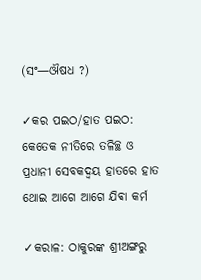(ସଂ—ଔଷଧ ?)

✓କର ପଇଠ/ହାତ ପଇଠ: କେତେକ ନୀତିରେ ତଳିଚ୍ଛ ଓ ପ୍ରଧାନୀ ସେବକଦ୍ୱୟ ହାତରେ ହାତ ଥୋଇ ଆଗେ ଆଗେ ଯିଵା କର୍ମ

✓କରାଳ: ଠାକୁରଙ୍କ ଶ୍ରୀଅଙ୍ଗରୁ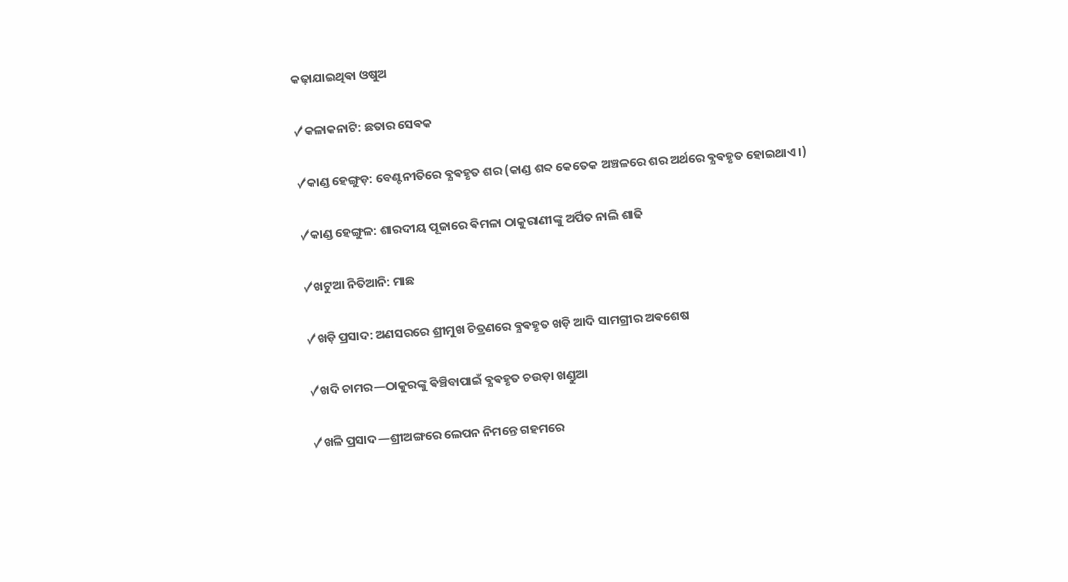କଢ଼ାଯାଇଥିଵା ଓଷୁଅ

✓କଳାକନାଟି: ଛତାର ସେଵକ

✓କାଣ୍ଡ ହେଙ୍ଗୁଡ଼: ବେଣ୍ଟନୀତିରେ ଵ୍ଯଵହୃତ ଶର (କାଣ୍ଡ ଶବ୍ଦ କେତେକ ଅଞ୍ଚଳରେ ଶର ଅର୍ଥରେ ଵ୍ଯଵହୃତ ହୋଇଥାଏ ।)

✓କାଣ୍ଡ ହେଙ୍ଗୁଳ: ଶାରଦୀୟ ପୂଜାରେ ଵିମଳା ଠାକୁରାଣୀଙ୍କୁ ଅର୍ପିତ ନାଲି ଶାଢି

✓ଖଟୁଆ ନିତିଆନି: ମାଛ

✓ଖଡ଼ି ପ୍ରସାଦ: ଅଣସରରେ ଶ୍ରୀମୁଖ ଚିତ୍ରଣରେ ଵ୍ଯଵହୃତ ଖଡ଼ି ଆଦି ସାମଗ୍ରୀର ଅଵଶେଷ

✓ଖଦି ଚାମର—ଠାକୁରଙ୍କୁ ଵିଞ୍ଚିବାପାଇଁ ଵ୍ଯଵହୃତ ଚଉଡ଼ା ଖଣ୍ଡୁଆ

✓ଖଳି ପ୍ରସାଦ—ଶ୍ରୀଅଙ୍ଗରେ ଲେପନ ନିମନ୍ତେ ଗହମରେ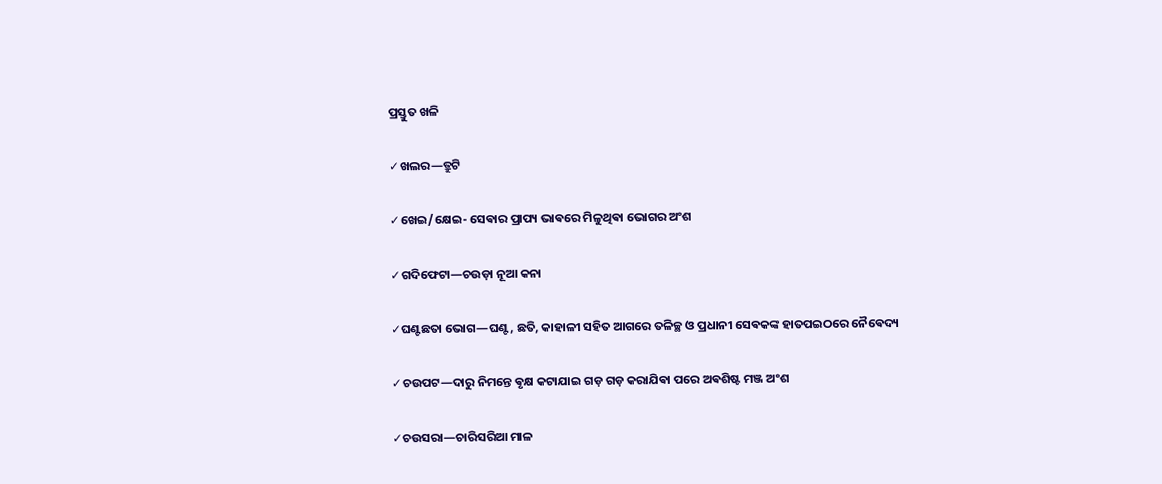ପ୍ରସ୍ତୁତ ଖଳି

✓ଖଲର—ତ୍ରୁଟି

✓ଖେଇ/କ୍ଷେଇ- ସେଵାର ପ୍ରାପ୍ୟ ଭାଵରେ ମିଳୁଥିଵା ଭୋଗର ଅଂଶ

✓ଗଦିଫେଟା—ଚଉଡ଼ା ନୂଆ କନା

✓ଘଣ୍ଟଛତା ଭୋଗ—ଘଣ୍ଟ, ଛତି, କାହାଳୀ ସହିତ ଆଗରେ ତଳିଚ୍ଛ ଓ ପ୍ରଧାନୀ ସେଵକଙ୍କ ହାତପଇଠରେ ନୈଵେଦ୍ୟ

✓ଚଉପଟ—ଦାରୁ ନିମନ୍ତେ ଵୃକ୍ଷ କଟାଯାଇ ଗଡ଼ ଗଡ଼ କରାଯିଵା ପରେ ଅଵଶିଷ୍ଟ ମଞ୍ଜ ଅଂଶ

✓ଚଉସରା—ଚାରିସରିଆ ମାଳ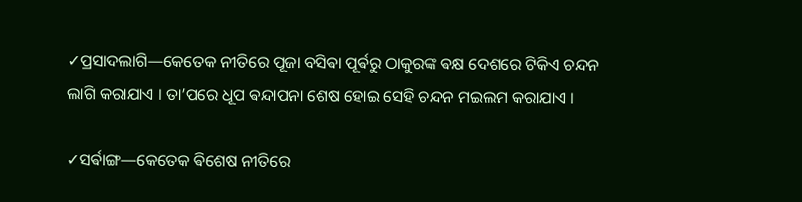✓ପ୍ରସାଦଲାଗି—କେତେକ ନୀତିରେ ପୂଜା ବସିଵା ପୂର୍ଵରୁ ଠାକୁରଙ୍କ ଵକ୍ଷ ଦେଶରେ ଟିକିଏ ଚନ୍ଦନ ଲାଗି କରାଯାଏ । ତା’ପରେ ଧୂପ ଵନ୍ଦାପନା ଶେଷ ହୋଇ ସେହି ଚନ୍ଦନ ମଇଲମ କରାଯାଏ ।

✓ସର୍ଵାଙ୍ଗ—କେତେକ ଵିଶେଷ ନୀତିରେ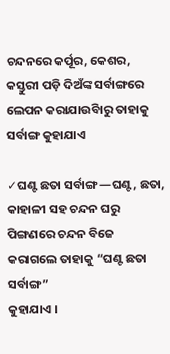ଚନ୍ଦନରେ କର୍ପୂର, କେଶର, କସ୍ତୁରୀ ପଡ଼ି ଦିଅଁଙ୍କ ସର୍ବାଙ୍ଗରେ ଲେପନ କରାଯାଉିବାରୁ ତାହାକୁ ସର୍ବାଙ୍ଗ କୁହାଯାଏ

✓ଘଣ୍ଟ ଛତା ସର୍ବାଙ୍ଗ—ଘଣ୍ଟ, ଛତା, କାହାଳୀ ସହ ଚନ୍ଦନ ଘରୁ ପିଙ୍ଗଣରେ ଚନ୍ଦନ ବିଜେ କରାଗଲେ ତାହାକୁ “ଘଣ୍ଟ ଛତା ସର୍ବାଙ୍ଗ”
କୁହାଯାଏ ।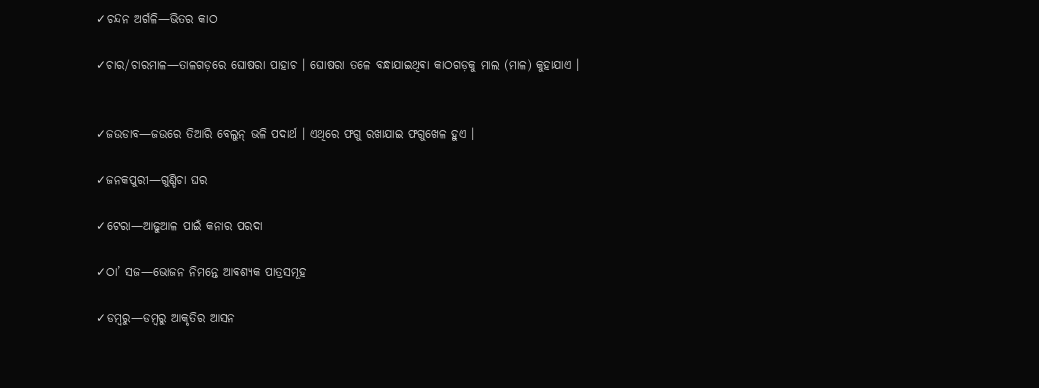✓ଚନ୍ଦନ ଅର୍ଗଳି—ଭିତର କାଠ

✓ଚାର/ଚାରମାଳ—ତାଳଗଡ଼ରେ ଘୋଷରା ପାହାଚ । ଘୋଷରା ତଳେ ବନ୍ଧାଯାଇଥିଵା କାଠଗଡ଼କୁ ମାଲ (ମାଳ) କୁହାଯାଏ ।


✓ଜଉଡାବ—ଜଉରେ ତିଆରି ବେଲୁନ୍‍ ଭଳି ପଦାର୍ଥ । ଏଥିରେ ଫଗୁ ରଖାଯାଇ ଫଗୁଖେଳ ହୁଏ ।

✓ଜନକପୁରୀ—ଗୁଣ୍ଡିଚା ଘର

✓ଟେରା—ଆଢୁଆଳ ପାଇଁ କନାର ପରଦା

✓ଠା’ ସଜ—ଭୋଜନ ନିମନ୍ତେ ଆଵଶ୍ୟକ ପାତ୍ରସମୂହ

✓ଡମ୍ୱରୁ—ଡମ୍ୱରୁ ଆକୃତିର ଆସନ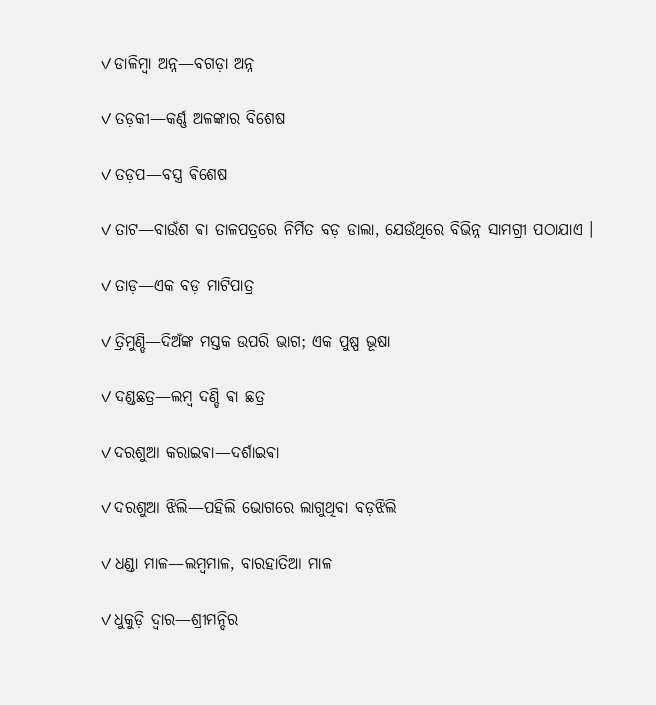✓ଡାଳିମ୍ୱା ଅନ୍ନ—ବଗଡ଼ା ଅନ୍ନ

✓ତଡ଼କୀ—କର୍ଣ୍ଣ ଅଳଙ୍କାର ବିଶେଷ

✓ତଡ଼ପ—ବସ୍ତ୍ର ଵିଶେଷ

✓ତାଟ—ବାଉଁଶ ଵା ତାଳପତ୍ରରେ ନିର୍ମିତ ବଡ଼ ଡାଲା, ଯେଉଁଥିରେ ବିଭିନ୍ନ ସାମଗ୍ରୀ ପଠାଯାଏ ।

✓ତାଡ଼—ଏକ ବଡ଼ ମାଟିପାତ୍ର

✓ତ୍ରିମୁଣ୍ଡି—ଦିଅଁଙ୍କ ମସ୍ତକ ଉପରି ଭାଗ; ଏକ ପୁଷ୍ପ ଭୂଷା

✓ଦଣ୍ଡଛତ୍ର—ଲମ୍ୱ ଦଣ୍ଡି ଵା ଛତ୍ର

✓ଦରଶୁଆ କରାଇଵା—ଦର୍ଶାଇଵା

✓ଦରଶୁଆ ଝିଲି—ପହିଲି ଭୋଗରେ ଲାଗୁଥିବା ବଡ଼ଝିଲି

✓ଧଣ୍ଡା ମାଳ—ଲମ୍ୱମାଳ, ବାରହାତିଆ ମାଳ

✓ଧୁକୁଡ଼ି ଦ୍ୱାର—ଶ୍ରୀମନ୍ଦିର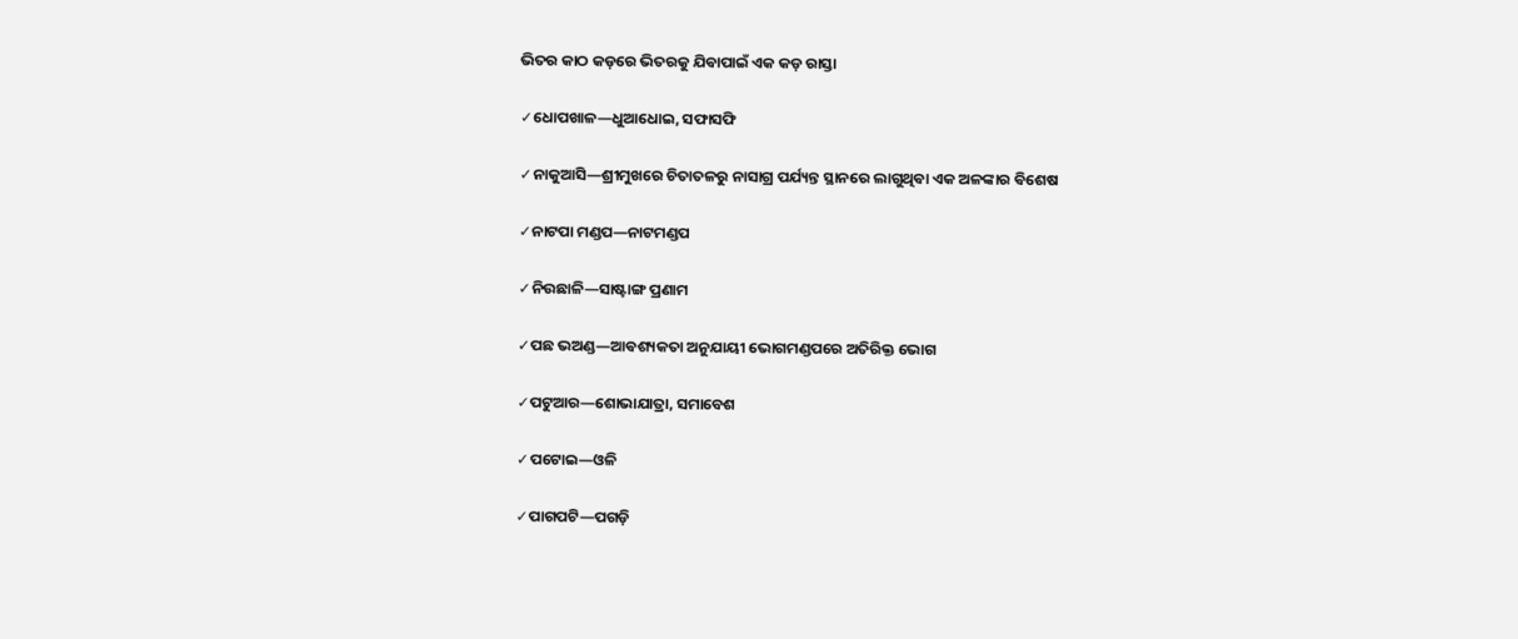ଭିତର କାଠ କଡ଼ରେ ଭିତରକୁ ଯିଵାପାଇଁ ଏକ କଡ଼ ରାସ୍ତା

✓ଧୋପଖାଳ—ଧୁଆଧୋଇ, ସଫାସଫି

✓ନାକୁଆସି—ଶ୍ରୀମୁଖରେ ଚିତାତଳରୁ ନାସାଗ୍ର ପର୍ଯ୍ୟନ୍ତ ସ୍ଥାନରେ ଲାଗୁଥିଵା ଏକ ଅଳଙ୍କାର ଵିଶେଷ

✓ନାଟପା ମଣ୍ଡପ—ନାଟମଣ୍ଡପ

✓ନିଉଛାଳି—ସାଷ୍ଟାଙ୍ଗ ପ୍ରଣାମ

✓ପଛ ଭଅଣ୍ଡ—ଆଵଶ୍ୟକତା ଅନୁଯାୟୀ ଭୋଗମଣ୍ଡପରେ ଅତିରିକ୍ତ ଭୋଗ

✓ପଟୁଆର—ଶୋଭାଯାତ୍ରା, ସମାବେଶ

✓ପଟୋଇ—ଓଳି

✓ପାଗପଟି—ପଗଡ଼ି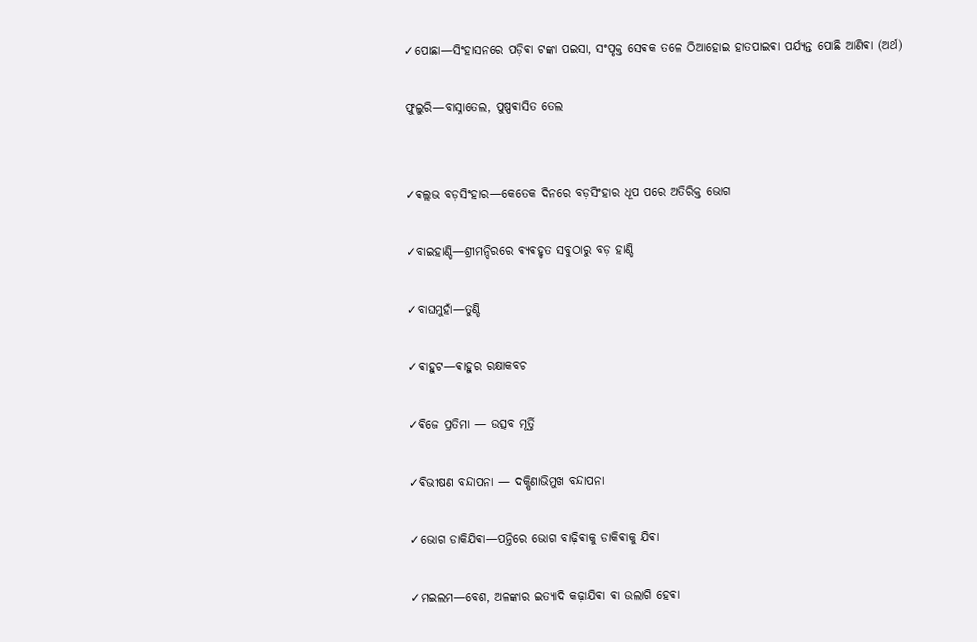✓ପୋଛା—ସିଂହାସନରେ ପଡ଼ିଵା ଟଙ୍କା ପଇସା, ସଂପୃକ୍ତ ସେଵକ ତଳେ ଠିଆହୋଇ ହାତପାଇଵା ପର୍ଯ୍ୟନ୍ତ ପୋଛି ଆଣିଵା (ଅର୍ଥ)

ଫୁଲୁରି—ବାସ୍ନାତେଲ, ପୁଷ୍ପଵାସିତ ତେଲ


✓ଵଲ୍ଲଭ ବଡ଼ସିଂହାର—କେତେକ ଦିନରେ ବଡ଼ସିଂହାର ଧୂପ ପରେ ଅତିରିକ୍ତ ଭୋଗ

✓ବାଇହାଣ୍ଡି—ଶ୍ରୀମନ୍ଦିରରେ ଵ୍ଯଵହୃତ ସବୁଠାରୁ ବଡ଼ ହାଣ୍ଡି

✓ବାଘମୁହାଁ—ତୁଣ୍ଡି

✓ଵାହୁଟ—ଵାହୁର ରକ୍ଷାକବଚ

✓ଵିଜେ ପ୍ରତିମା — ଉତ୍ସବ ମୂର୍ତ୍ତି

✓ଵିଭୀଷଣ ବନ୍ଦାପନା — ଦକ୍ଷିଣାଭିମୁଖ ବନ୍ଦାପନା

✓ଭୋଗ ଡାକିଯିଵା—ପନ୍ତିରେ ଭୋଗ ବାଢ଼ିଵାକୁ ଡାକିଵାକୁ ଯିଵା

✓ମଇଲମ—ବେଶ, ଅଳଙ୍କାର ଇତ୍ୟାଦି କଢ଼ାଯିଵା ଵା ଉଲାଗି ହେଵା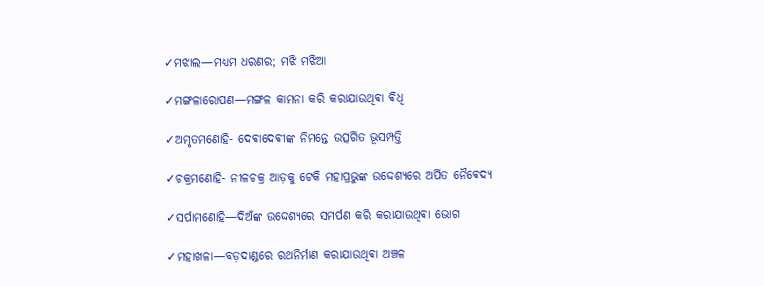✓ମଝାଲ—ମଧ୍ୟମ ଧରଣର; ମଝି ମଝିଆ

✓ମଙ୍ଗଳାରୋପଣ—ମଙ୍ଗଳ କାମନା କରି କରାଯାଉଥିଵା ଵିଧି

✓ଅମୃତମଣୋହି- ଦେଵାଦେଵୀଙ୍କ ନିମନ୍ତେ ଉତ୍ସର୍ଗିତ ଭୂସମ୍ପତ୍ତି

✓ଚକ୍ରମଣୋହି- ନୀଳଚକ୍ର ଆଡ଼କୁ ଟେକି ମହାପ୍ରଭୁଙ୍କ ଉଦ୍ଦେଶ୍ୟରେ ଅର୍ପିତ ନୈଵେଦ୍ୟ

✓ସର୍ପାମଣୋହି—ଦିଅଁଙ୍କ ଉଦ୍ଦେଶ୍ୟରେ ସମର୍ପଣ କରି କରାଯାଉଥିଵା ଭୋଗ

✓ମହାଖଳା—ବଡ଼ଦାଣ୍ଡରେ ରଥନିର୍ମାଣ କରାଯାଉଥିଵା ଅଞ୍ଚଳ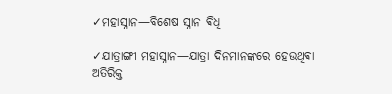✓ମହାସ୍ନାନ—ବିଶେଷ ସ୍ନାନ ଵିଧି

✓ଯାତ୍ରାଙ୍ଗୀ ମହାସ୍ନାନ—ଯାତ୍ରା ଦିନମାନଙ୍କରେ ହେଉଥିଵା ଅତିରିକ୍ତ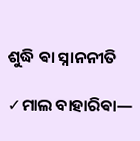ଶୁଦ୍ଧି ଵା ସ୍ନାନନୀତି

✓ମାଲ ବାହାରିଵା—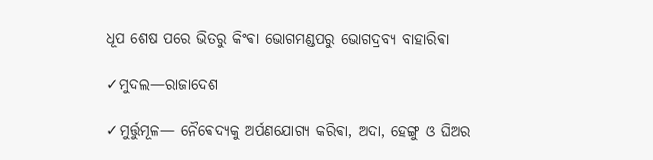ଧୂପ ଶେଷ ପରେ ଭିତରୁ କିଂଵା ଭୋଗମଣ୍ଡପରୁ ଭୋଗଦ୍ରବ୍ୟ ବାହାରିଵା

✓ମୁଦଲ—ରାଜାଦେଶ

✓ମୁର୍ତ୍ତୁମୂଳ— ନୈଵେଦ୍ୟକୁ ଅର୍ପଣଯୋଗ୍ୟ କରିଵା, ଅଦା, ହେଙ୍ଗୁ ଓ ଘିଅର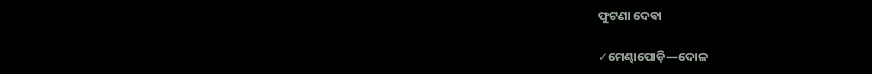ଫୁଟଣା ଦେଵା

✓ମେଣ୍ଢାପୋଡ଼ି—ଦୋଳ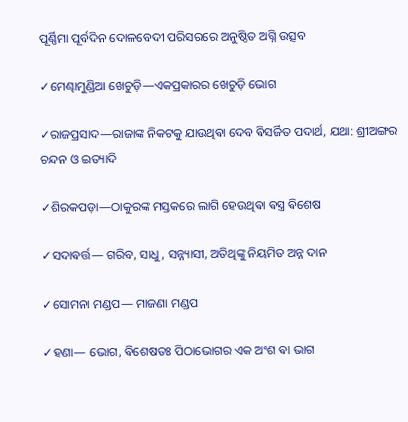ପୂର୍ଣ୍ଣିମା ପୂର୍ବଦିନ ଦୋଳବେଦୀ ପରିସରରେ ଅନୁଷ୍ଠିତ ଅଗ୍ନି ଉତ୍ସବ

✓ମେଣ୍ଢାମୁଣ୍ଡିଆ ଖେଚୁଡ଼ି—ଏକପ୍ରକାରର ଖେଚୁଡ଼ି ଭୋଗ

✓ରାଜପ୍ରସାଦ—ରାଜାଙ୍କ ନିକଟକୁ ଯାଉଥିଵା ଦେବ ଵିସର୍ଜିତ ପଦାର୍ଥ, ଯଥା: ଶ୍ରୀଅଙ୍ଗର ଚନ୍ଦନ ଓ ଇତ୍ୟାଦି

✓ଶିରକପଡ଼ା—ଠାକୁରଙ୍କ ମସ୍ତକରେ ଲାଗି ହେଉଥିଵା ଵସ୍ତ୍ର ଵିଶେଷ

✓ସଦାଵର୍ତ୍ତ— ଗରିବ, ସାଧୁ, ସନ୍ନ୍ୟାସୀ, ଅତିଥିଙ୍କୁ ନିୟମିତ ଅନ୍ନ ଦାନ

✓ସୋମନା ମଣ୍ଡପ— ମାଜଣା ମଣ୍ଡପ

✓ହଣା— ଭୋଗ, ଵିଶେଷତଃ ପିଠାଭୋଗର ଏକ ଅଂଶ ଵା ଭାଗ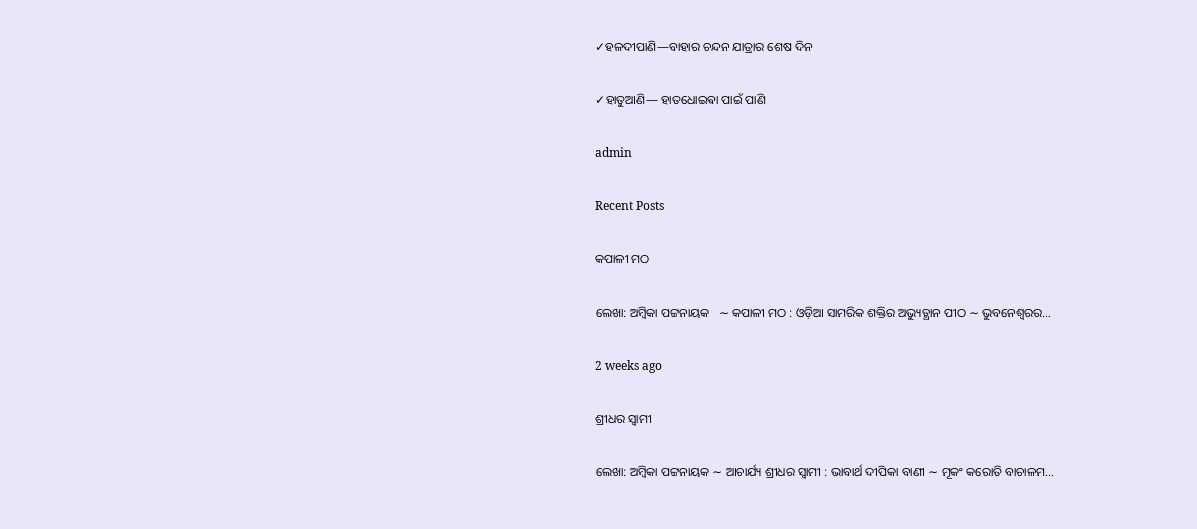✓ହଳଦୀପାଣି—ବାହାର ଚନ୍ଦନ ଯାତ୍ରାର ଶେଷ ଦିନ

✓ହାତୁଆଣି— ହାତଧୋଇଵା ପାଇଁ ପାଣି

admin

Recent Posts

କପାଳୀ ମଠ

ଲେଖା: ଅମ୍ବିକା ପଟ୍ଟନାୟକ   ∼ କପାଳୀ ମଠ : ଓଡ଼ିଆ ସାମରିକ ଶକ୍ତିର ଅଭ୍ୟୁତ୍ଥାନ ପୀଠ ∼ ଭୁବନେଶ୍ୱରର…

2 weeks ago

ଶ୍ରୀଧର ସ୍ୱାମୀ

ଲେଖା: ଅମ୍ବିକା ପଟ୍ଟନାୟକ ∼ ଆଚାର୍ଯ୍ୟ ଶ୍ରୀଧର ସ୍ୱାମୀ : ଭାବାର୍ଥ ଦୀପିକା ବାଣୀ ∼ ମୂକଂ କରୋତି ବାଚାଳମ…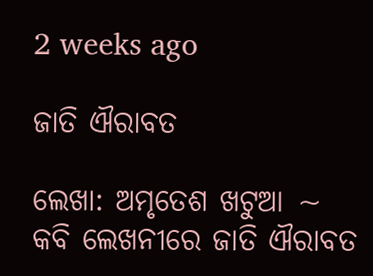2 weeks ago

ଜାତି ଐରାବତ

ଲେଖା: ଅମୃତେଶ ଖଟୁଆ ∼ କବି ଲେଖନୀରେ ଜାତି ଐରାବତ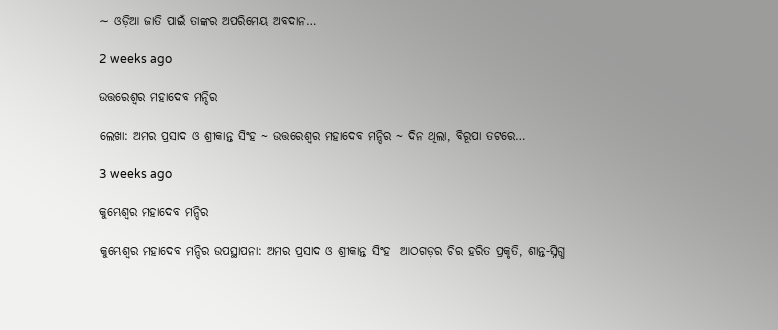∼ ଓଡ଼ିଆ ଜାତି ପାଇଁ ତାଙ୍କର ଅପରିମେୟ ଅବଦାନ…

2 weeks ago

ଉତ୍ତରେଶ୍ଵର ମହାଦେବ ମନ୍ଦିର

ଲେଖା: ଅମର ପ୍ରସାଦ ଓ ଶ୍ରୀକାନ୍ତ ସିଂହ ~ ଉତ୍ତରେଶ୍ଵର ମହାଦେବ ମନ୍ଦିର ~ ଦିନ ଥିଲା, ବିରୂପା ତଟରେ…

3 weeks ago

କୁମ୍ଭେଶ୍ୱର ମହାଦେବ ମନ୍ଦିର

କୁମ୍ଭେଶ୍ୱର ମହାଦେବ ମନ୍ଦିର ଉପସ୍ଥାପନା: ଅମର ପ୍ରସାଦ ଓ ଶ୍ରୀକାନ୍ତ ସିଂହ  ଆଠଗଡ଼ର ଚିର ହରିତ ପ୍ରକୃତି, ଶାନ୍ତ-ସ୍ନିଗ୍ଧ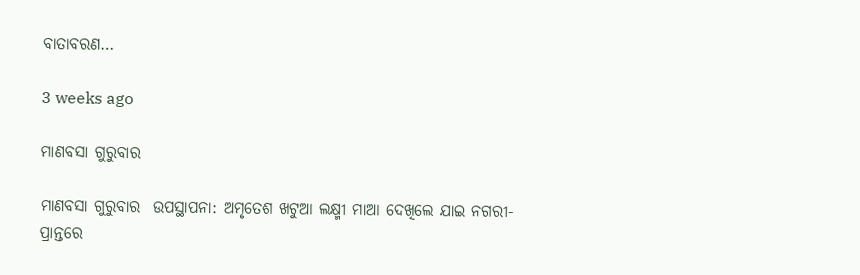ବାତାବରଣ…

3 weeks ago

ମାଣବସା ଗୁରୁବାର

ମାଣବସା ଗୁରୁବାର  ଉପସ୍ଥାପନା: ଅମୃତେଶ ଖଟୁଆ ଲକ୍ଷ୍ମୀ ମାଆ ଦେଖିଲେ ଯାଇ ନଗରୀ-ପ୍ରାନ୍ତରେ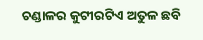ଚଣ୍ଡାଳର କୁଟୀରଟିଏ ଅତୁଳ ଛବି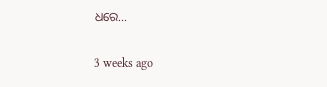ଧରେ…

3 weeks ago